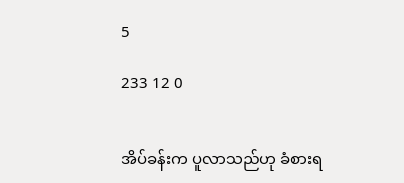5

233 12 0


အိပ်ခန်းက ပူလာသည်ဟု ခံစားရ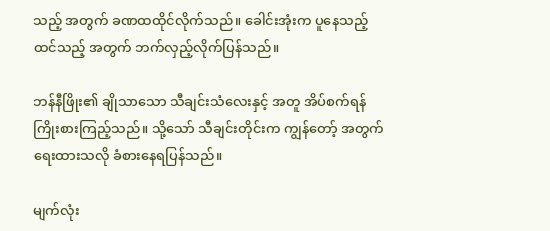သည့် အတွက် ခဏထထိုင်လိုက်သည်။ ခေါင်းအုံးက ပူနေသည့် ထင်သည့် အတွက် ဘက်လှည့်လိုက်ပြန်သည်။

ဘန်နီဖြိုး၏ ချိုသာသော သီချင်းသံလေးနှင့် အတူ အိပ်စက်ရန် ကြိုးစားကြည့်သည်။ သို့သော် သီချင်းတိုင်းက ကျွန်တော့် အတွက် ရေးထားသလို ခံစားနေရပြန်သည်။

မျက်လုံး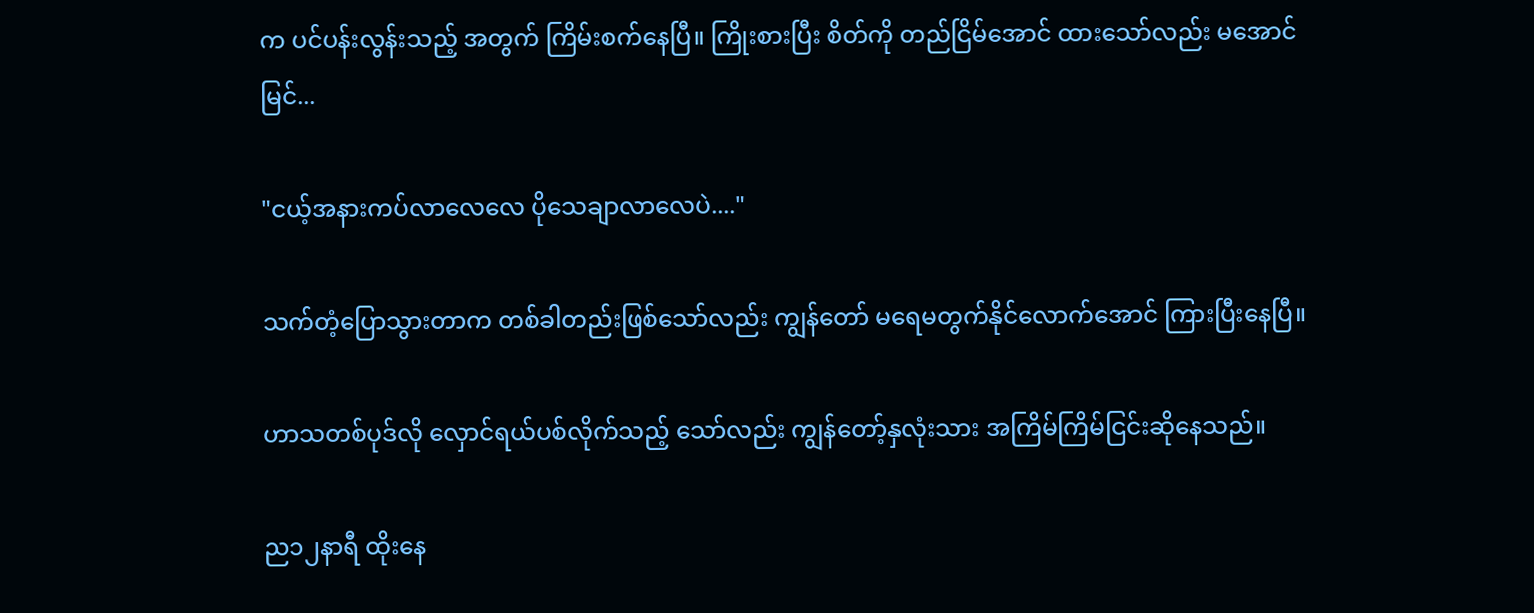က ပင်ပန်းလွန်းသည့် အတွက် ကြိမ်းစက်နေပြီ။ ကြိုးစားပြီး စိတ်ကို တည်ငြိမ်အောင် ထားသော်လည်း မအောင်မြင်...

"ငယ့်အနားကပ်လာလေလေ ပိုသေချာလာလေပဲ...."

သက်တံ့ပြောသွားတာက တစ်ခါတည်းဖြစ်သော်လည်း ကျွန်တော် မရေမတွက်နိုင်လောက်အောင် ကြားပြီးနေပြီ။

ဟာသတစ်ပုဒ်လို လှောင်ရယ်ပစ်လိုက်သည့် သော်လည်း ကျွန်တော့်နှလုံးသား အကြိမ်ကြိမ်ငြင်းဆိုနေသည်။

ည၁၂နာရီ ထိုးနေ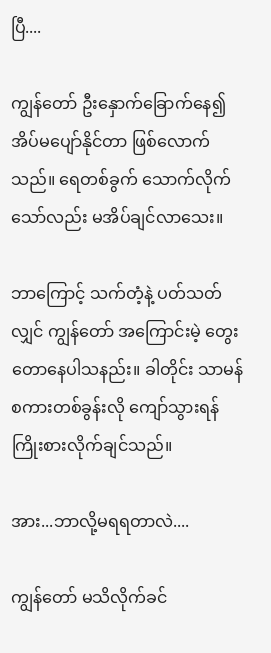ပြီ....

ကျွန်တော် ဦးနှောက်ခြောက်နေ၍ အိပ်မပျော်နိုင်တာ ဖြစ်လောက်သည်။ ရေတစ်ခွက် သောက်လိုက်သော်လည်း မအိပ်ချင်လာသေး။

ဘာကြောင့် သက်တံ့နဲ့ ပတ်သတ်လျှင် ကျွန်တော် အကြောင်းမဲ့ တွေးတောနေပါသနည်း။ ခါတိုင်း သာမန်စကားတစ်ခွန်းလို ကျော်သွားရန် ကြိုးစားလိုက်ချင်သည်။

အား...ဘာလို့မရရတာလဲ....

ကျွန်တော် မသိလိုက်ခင်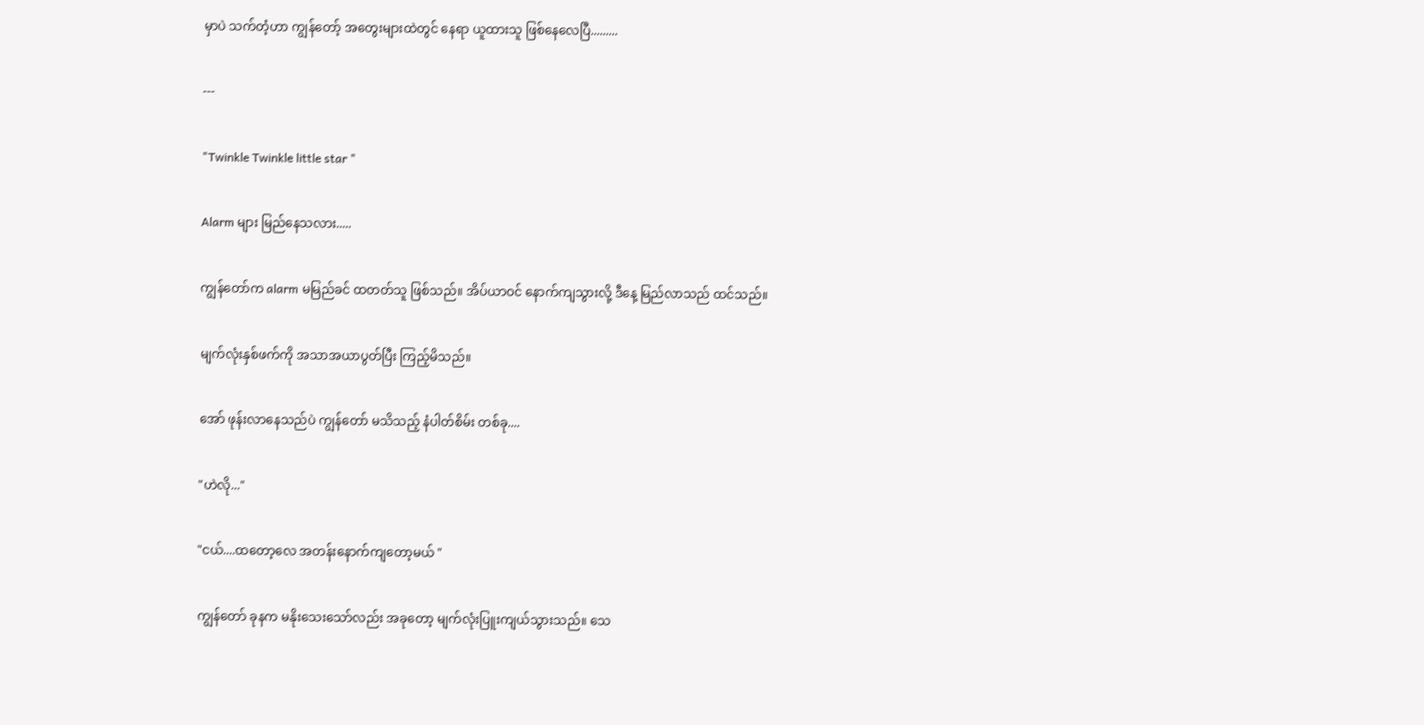မှာပဲ သက်တံ့ဟာ ကျွန်တော့် အတွေးများထဲတွင် နေရာ ယူထားသူ ဖြစ်နေလေပြီ.........

---

"Twinkle Twinkle little star "

Alarm များ မြည်နေသလား.....

ကျွန်တော်က alarm မမြည်ခင် ထတတ်သူ ဖြစ်သည်။ အိပ်ယာဝင် နောက်ကျသွားလို့ ဒီနေ့ မြည်လာသည် ထင်သည်။

မျက်လုံးနှစ်ဖက်ကို အသာအယာပွတ်ပြီး ကြည့်မိသည်။

အော် ဖုန်းလာနေသည်ပဲ ကျွန်တော် မသိသည့် နံပါတ်စိမ်း တစ်ခု....

"ဟဲလို..."

"ငယ်....ထတော့လေ အတန်းနောက်ကျတော့မယ် "

ကျွန်တော် ခုနက မနိုးသေးသော်လည်း အခုတော့ မျက်လုံးပြူးကျယ်သွားသည်။ သေ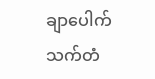ချာပေါက် သက်တံ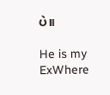ပဲ။

He is my ExWhere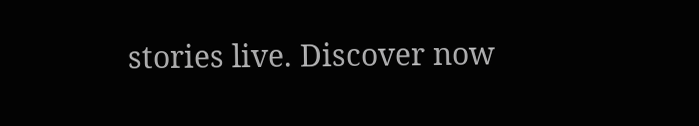stories live. Discover now